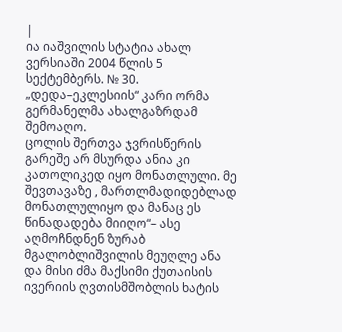|
ია იაშვილის სტატია ახალ ვერსიაში 2004 წლის 5 სექტემბერს. № 30.
„დედა–ეკლესიის“ კარი ორმა გერმანელმა ახალგაზრდამ შემოაღო.
ცოლის შერთვა ჯვრისწერის გარეშე არ მსურდა ანია კი კათოლიკედ იყო მონათლული. მე შევთავაზე , მართლმადიდებლად მონათლულიყო და მანაც ეს წინადადება მიიღო“– ასე აღმოჩნდნენ ზურაბ მგალობლიშვილის მეუღლე ანა და მისი ძმა მაქსიმი ქუთაისის ივერიის ღვთისმშობლის ხატის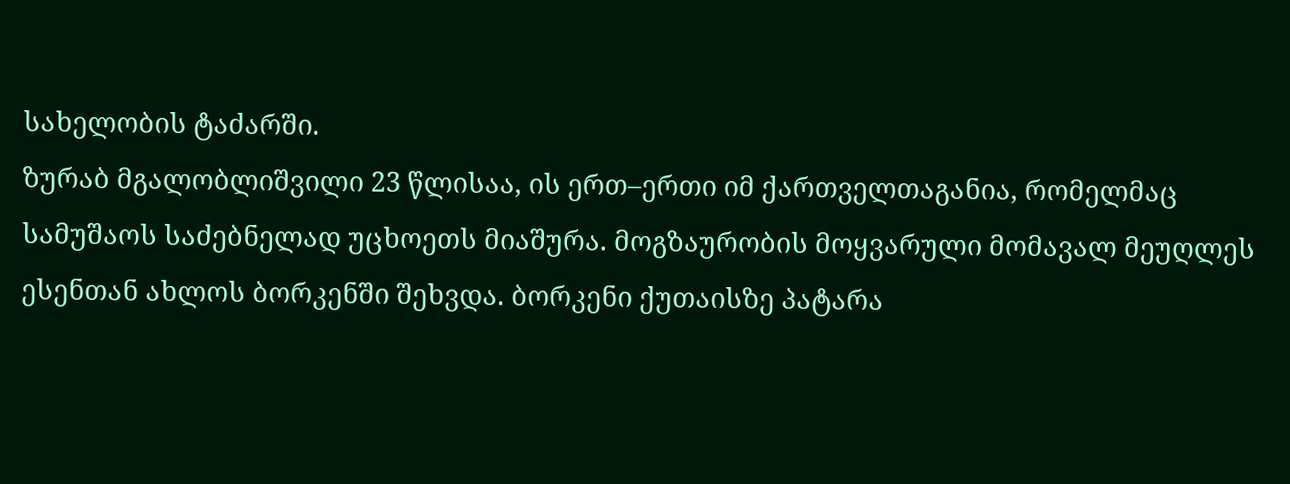სახელობის ტაძარში.
ზურაბ მგალობლიშვილი 23 წლისაა, ის ერთ–ერთი იმ ქართველთაგანია, რომელმაც სამუშაოს საძებნელად უცხოეთს მიაშურა. მოგზაურობის მოყვარული მომავალ მეუღლეს ესენთან ახლოს ბორკენში შეხვდა. ბორკენი ქუთაისზე პატარა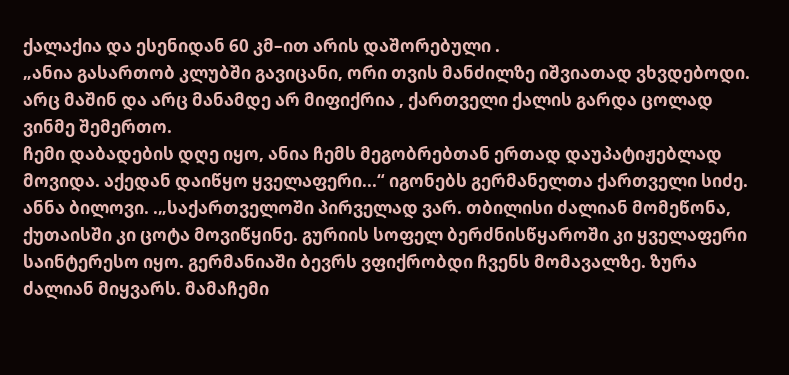ქალაქია და ესენიდან 60 კმ–ით არის დაშორებული .
„ანია გასართობ კლუბში გავიცანი, ორი თვის მანძილზე იშვიათად ვხვდებოდი. არც მაშინ და არც მანამდე არ მიფიქრია , ქართველი ქალის გარდა ცოლად ვინმე შემერთო.
ჩემი დაბადების დღე იყო, ანია ჩემს მეგობრებთან ერთად დაუპატიჟებლად მოვიდა. აქედან დაიწყო ყველაფერი...“ იგონებს გერმანელთა ქართველი სიძე.
ანნა ბილოვი. .„საქართველოში პირველად ვარ. თბილისი ძალიან მომეწონა, ქუთაისში კი ცოტა მოვიწყინე. გურიის სოფელ ბერძნისწყაროში კი ყველაფერი საინტერესო იყო. გერმანიაში ბევრს ვფიქრობდი ჩვენს მომავალზე. ზურა ძალიან მიყვარს. მამაჩემი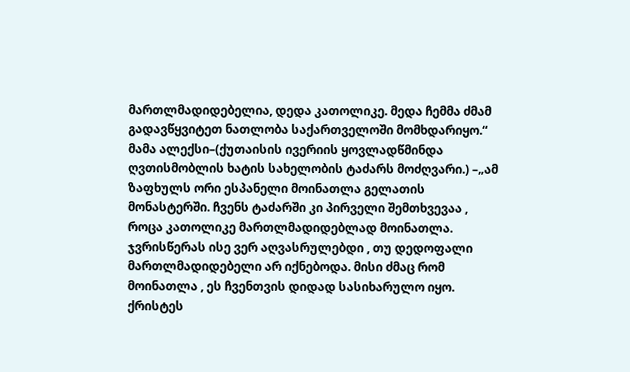მართლმადიდებელია, დედა კათოლიკე. მედა ჩემმა ძმამ გადავწყვიტეთ ნათლობა საქართველოში მომხდარიყო.“
მამა ალექსი–(ქუთაისის ივერიის ყოვლადწმინდა ღვთისმობლის ხატის სახელობის ტაძარს მოძღვარი.) –„ამ ზაფხულს ორი ესპანელი მოინათლა გელათის მონასტერში. ჩვენს ტაძარში კი პირველი შემთხვევაა , როცა კათოლიკე მართლმადიდებლად მოინათლა. ჯვრისწერას ისე ვერ აღვასრულებდი , თუ დედოფალი მართლმადიდებელი არ იქნებოდა. მისი ძმაც რომ მოინათლა , ეს ჩვენთვის დიდად სასიხარულო იყო.
ქრისტეს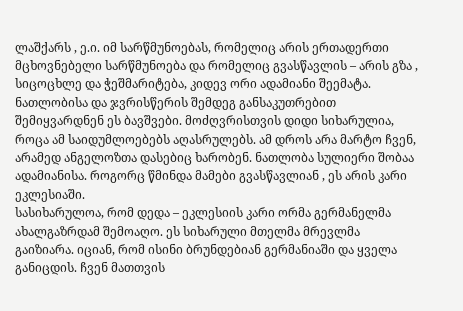ლაშქარს , ე.ი. იმ სარწმუნოებას, რომელიც არის ერთადერთი მცხოვნებელი სარწმუნოება და რომელიც გვასწავლის – არის გზა , სიცოცხლე და ჭეშმარიტება, კიდევ ორი ადამიანი შეემატა.
ნათლობისა და ჯვრისწერის შემდეგ განსაკუთრებით შემიყვარდნენ ეს ბავშვები. მოძღვრისთვის დიდი სიხარულია, როცა ამ საიდუმლოებებს აღასრულებს. ამ დროს არა მარტო ჩვენ, არამედ ანგელოზთა დასებიც ხარობენ. ნათლობა სულიერი შობაა ადამიანისა. როგორც წმინდა მამები გვასწავლიან , ეს არის კარი ეკლესიაში.
სასიხარულოა, რომ დედა – ეკლესიის კარი ორმა გერმანელმა ახალგაზრდამ შემოაღო. ეს სიხარული მთელმა მრევლმა გაიზიარა. იციან, რომ ისინი ბრუნდებიან გერმანიაში და ყველა განიცდის. ჩვენ მათთვის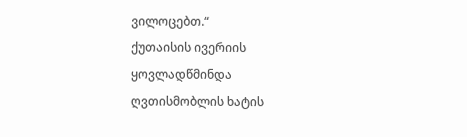ვილოცებთ.“
ქუთაისის ივერიის ყოვლადწმინდა ღვთისმობლის ხატის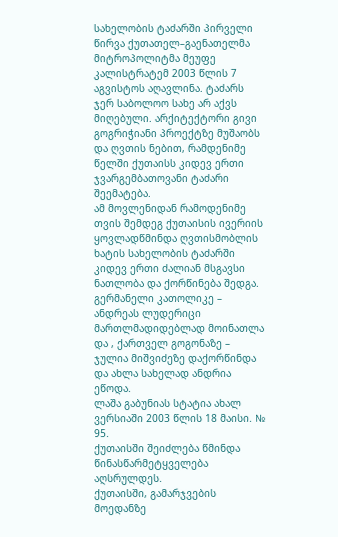სახელობის ტაძარში პირველი წირვა ქუთათელ–გაენათელმა მიტროპოლიტმა მეუფე კალისტრატემ 2003 წლის 7 აგვისტოს აღავლინა. ტაძარს ჯერ საბოლოო სახე არ აქვს მიღებული. არქიტექტორი გივი გოგრიჭიანი პროექტზე მუშაობს და ღვთის ნებით, რამდენიმე წელში ქუთაისს კიდევ ერთი ჯვარგემბათოვანი ტაძარი შეემატება.
ამ მოვლენიდან რამოდენიმე თვის შემდეგ ქუთაისის ივერიის ყოვლადწმინდა ღვთისმობლის ხატის სახელობის ტაძარში კიდევ ერთი ძალიან მსგავსი ნათლობა და ქორწინება შედგა.
გერმანელი კათოლიკე – ანდრეას ლუდერიცი მართლმადიდებლად მოინათლა და , ქართველ გოგონაზე – ჯულია მიშვიძეზე დაქორწინდა და ახლა სახელად ანდრია ეწოდა.
ლაშა გაბუნიას სტატია ახალ ვერსიაში 2003 წლის 18 მაისი. № 95.
ქუთაისში შეიძლება წმინდა წინასწარმეტყველება აღსრულდეს.
ქუთაისში, გამარჯვების მოედანზე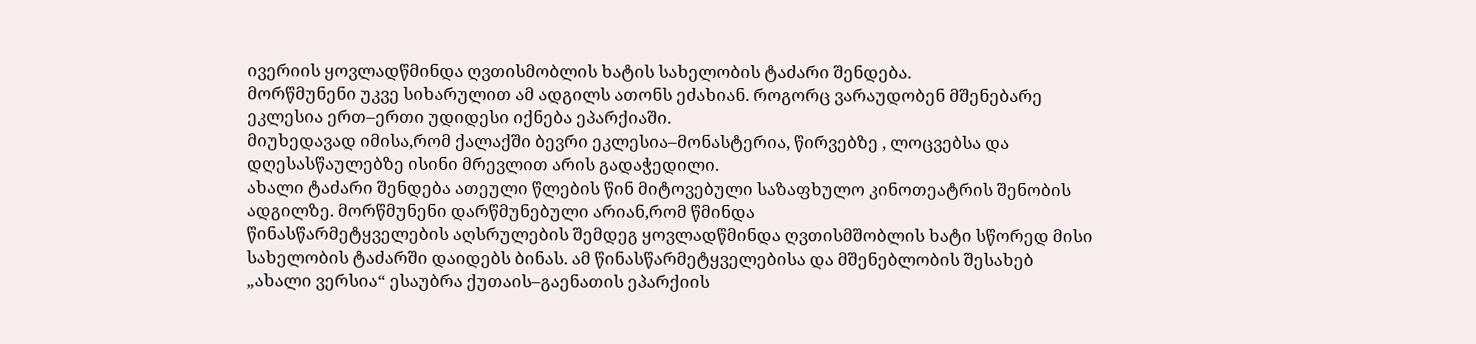ივერიის ყოვლადწმინდა ღვთისმობლის ხატის სახელობის ტაძარი შენდება.
მორწმუნენი უკვე სიხარულით ამ ადგილს ათონს ეძახიან. როგორც ვარაუდობენ მშენებარე ეკლესია ერთ–ერთი უდიდესი იქნება ეპარქიაში.
მიუხედავად იმისა,რომ ქალაქში ბევრი ეკლესია–მონასტერია, წირვებზე , ლოცვებსა და დღესასწაულებზე ისინი მრევლით არის გადაჭედილი.
ახალი ტაძარი შენდება ათეული წლების წინ მიტოვებული საზაფხულო კინოთეატრის შენობის ადგილზე. მორწმუნენი დარწმუნებული არიან,რომ წმინდა
წინასწარმეტყველების აღსრულების შემდეგ ყოვლადწმინდა ღვთისმშობლის ხატი სწორედ მისი სახელობის ტაძარში დაიდებს ბინას. ამ წინასწარმეტყველებისა და მშენებლობის შესახებ „ახალი ვერსია“ ესაუბრა ქუთაის–გაენათის ეპარქიის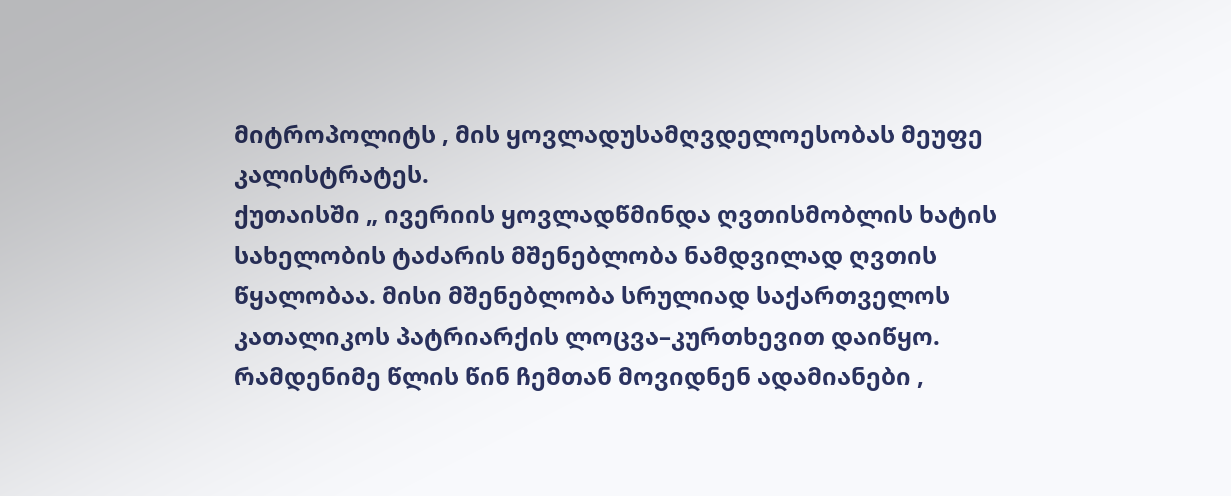მიტროპოლიტს , მის ყოვლადუსამღვდელოესობას მეუფე კალისტრატეს.
ქუთაისში „ ივერიის ყოვლადწმინდა ღვთისმობლის ხატის სახელობის ტაძარის მშენებლობა ნამდვილად ღვთის წყალობაა. მისი მშენებლობა სრულიად საქართველოს კათალიკოს პატრიარქის ლოცვა–კურთხევით დაიწყო.
რამდენიმე წლის წინ ჩემთან მოვიდნენ ადამიანები ,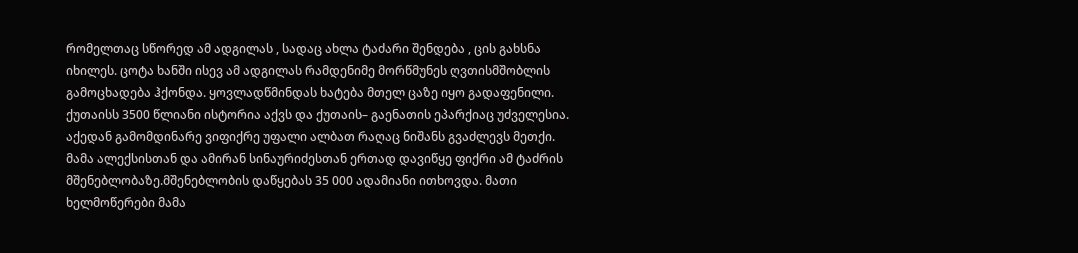რომელთაც სწორედ ამ ადგილას , სადაც ახლა ტაძარი შენდება , ცის გახსნა იხილეს. ცოტა ხანში ისევ ამ ადგილას რამდენიმე მორწმუნეს ღვთისმშობლის გამოცხადება ჰქონდა. ყოვლადწმინდას ხატება მთელ ცაზე იყო გადაფენილი.
ქუთაისს 3500 წლიანი ისტორია აქვს და ქუთაის– გაენათის ეპარქიაც უძველესია. აქედან გამომდინარე ვიფიქრე უფალი ალბათ რაღაც ნიშანს გვაძლევს მეთქი.
მამა ალექსისთან და ამირან სინაურიძესთან ერთად დავიწყე ფიქრი ამ ტაძრის მშენებლობაზე.მშენებლობის დაწყებას 35 000 ადამიანი ითხოვდა. მათი ხელმოწერები მამა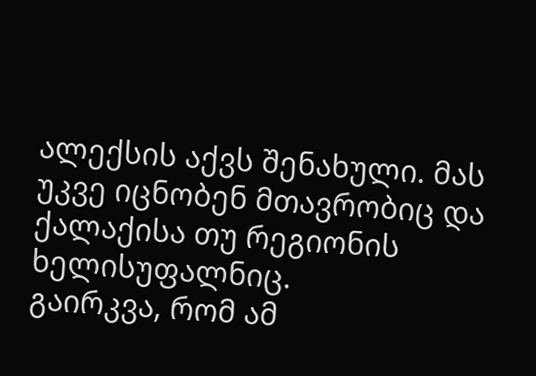ალექსის აქვს შენახული. მას უკვე იცნობენ მთავრობიც და ქალაქისა თუ რეგიონის ხელისუფალნიც.
გაირკვა, რომ ამ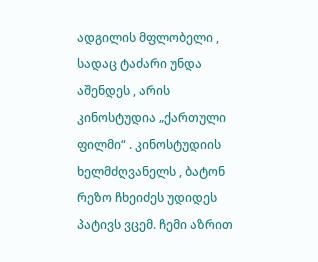ადგილის მფლობელი , სადაც ტაძარი უნდა აშენდეს , არის კინოსტუდია „ქართული ფილმი“ . კინოსტუდიის ხელმძღვანელს , ბატონ რეზო ჩხეიძეს უდიდეს პატივს ვცემ. ჩემი აზრით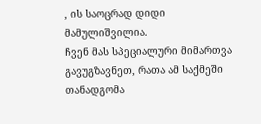, ის საოცრად დიდი მამულიშვილია.
ჩვენ მას სპეციალური მიმართვა გავუგზავნეთ, რათა ამ საქმეში თანადგომა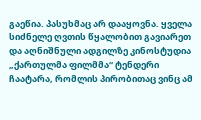გაეწია. პასუხმაც არ დააყოვნა. ყველა სიძნელე ღვთის წყალობით გავიარეთ და აღნიშნული ადგილზე კინოსტუდია „ქართულმა ფილმმა“ ტენდერი ჩაატარა, რომლის პირობითაც ვინც ამ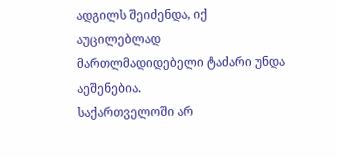ადგილს შეიძენდა, იქ აუცილებლად მართლმადიდებელი ტაძარი უნდა აეშენებია.
საქართველოში არ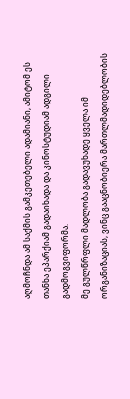აღმოჩნდა ამ საქმის გამკეთებელი ადამიანი, ამიტომ ეს თანხა ეპარქიამ გადაიხადა და კინოსტუდიამ ადგილი გადმოგვიფორმა.
მე გულწრფლი მადლობა გადავუხადე ყველა იმ ორგანიზაციას, ვინც გააცნობიერა მართლმადიდებლობის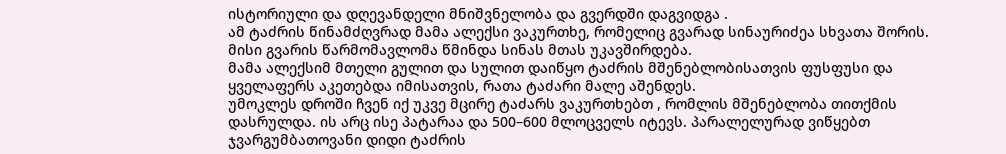ისტორიული და დღევანდელი მნიშვნელობა და გვერდში დაგვიდგა .
ამ ტაძრის წინამძღვრად მამა ალექსი ვაკურთხე, რომელიც გვარად სინაურიძეა სხვათა შორის. მისი გვარის წარმომავლომა წმინდა სინას მთას უკავშირდება.
მამა ალექსიმ მთელი გულით და სულით დაიწყო ტაძრის მშენებლობისათვის ფუსფუსი და ყველაფერს აკეთებდა იმისათვის, რათა ტაძარი მალე აშენდეს.
უმოკლეს დროში ჩვენ იქ უკვე მცირე ტაძარს ვაკურთხებთ , რომლის მშენებლობა თითქმის დასრულდა. ის არც ისე პატარაა და 500–600 მლოცველს იტევს. პარალელურად ვიწყებთ ჯვარგუმბათოვანი დიდი ტაძრის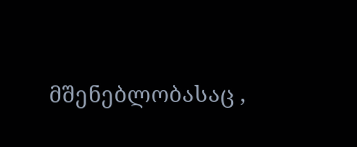მშენებლობასაც ,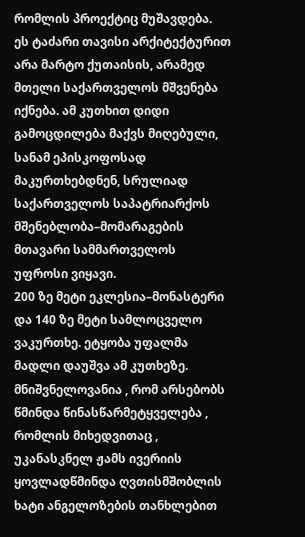რომლის პროექტიც მუშავდება.
ეს ტაძარი თავისი არქიტექტურით არა მარტო ქუთაისის, არამედ მთელი საქართველოს მშვენება იქნება. ამ კუთხით დიდი გამოცდილება მაქვს მიღებული, სანამ ეპისკოფოსად მაკურთხებდნენ, სრულიად საქართველოს საპატრიარქოს მშენებლობა–მომარაგების მთავარი სამმართველოს უფროსი ვიყავი.
200 ზე მეტი ეკლესია–მონასტერი და 140 ზე მეტი სამლოცველო ვაკურთხე. ეტყობა უფალმა მადლი დაუშვა ამ კუთხეზე.
მნიშვნელოვანია , რომ არსებობს წმინდა წინასწარმეტყველება , რომლის მიხედვითაც , უკანასკნელ ჟამს ივერიის ყოვლადწმინდა ღვთისმშობლის ხატი ანგელოზების თანხლებით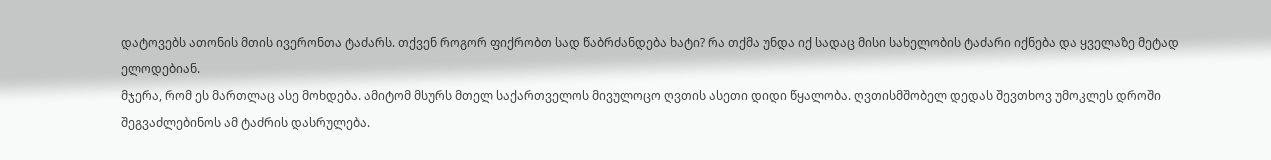დატოვებს ათონის მთის ივერონთა ტაძარს. თქვენ როგორ ფიქრობთ სად წაბრძანდება ხატი? რა თქმა უნდა იქ სადაც მისი სახელობის ტაძარი იქნება და ყველაზე მეტად ელოდებიან.
მჯერა, რომ ეს მართლაც ასე მოხდება. ამიტომ მსურს მთელ საქართველოს მივულოცო ღვთის ასეთი დიდი წყალობა. ღვთისმშობელ დედას შევთხოვ უმოკლეს დროში შეგვაძლებინოს ამ ტაძრის დასრულება.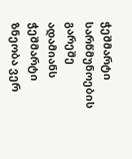ჭეშმარტი სარწმუნოების გარეშე ადამიანს ჭეშმარტი ზნეობა ვერ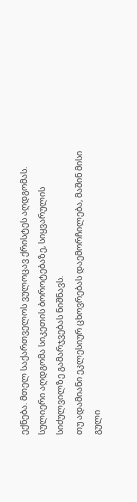ექნება. მთელ საქართველოს ვულოცავ ქრისტეს აღდგომას. სულიერი აღდგომა სიკეთის ბოროტებაზე, სიყვარულის სიძულვილზე გამარჯვებას ნიშნავს.
თუ ადამიანი ეკლესიურ ცხოვრებას დაემორჩილება, მაშინ მისი გული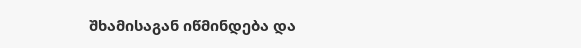შხამისაგან იწმინდება და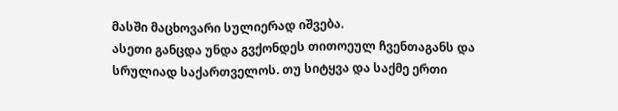მასში მაცხოვარი სულიერად იშვება.
ასეთი განცდა უნდა გვქონდეს თითოეულ ჩვენთაგანს და სრულიად საქართველოს. თუ სიტყვა და საქმე ერთი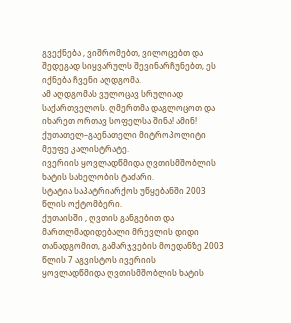გვექნება , ვიშრომებთ, ვილოცებთ და შედეგად სიყვარულს შევინარჩუნებთ, ეს იქნება ჩვენი აღდგომა.
ამ აღდგომას ვულოცავ სრულიად საქართველოს. ღმერთმა დაგლოცოთ და იხარეთ ორთავ სოფელსა შინა! ამინ!
ქუთათელ–გაენათელი მიტროპოლიტი მეუფე კალისტრატე.
ივერიის ყოვლადწმიდა ღვთისმშობლის ხატის სახელობის ტაძარი.
სტატია საპატრიარქოს უწყებანში 2003 წლის ოქტომბერი.
ქუთაისში , ღვთის განგებით და მართლმადიდებალი მრევლის დიდი
თანადგომით, გამარჯვების მოედანზე 2003 წლის 7 აგვისტოს ივერიის
ყოვლადწმიდა ღვთისმშობლის ხატის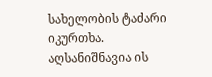სახელობის ტაძარი იკურთხა.
აღსანიშნავია ის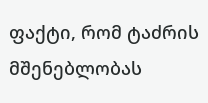ფაქტი, რომ ტაძრის მშენებლობას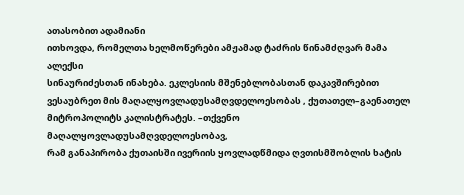ათასობით ადამიანი
ითხოვდა, რომელთა ხელმოწერები ამჟამად ტაძრის წინამძღვარ მამა ალექსი
სინაურიძესთან ინახება. ეკლესიის მშენებლობასთან დაკავშირებით
ვესაუბრეთ მის მაღალყოვლადუსამღვდელოესობას , ქუთათელ–გაენათელ
მიტროპოლიტს კალისტრატეს. –თქვენო მაღალყოვლადუსამღვდელოესობავ,
რამ განაპირობა ქუთაისში ივერიის ყოვლადწმიდა ღვთისმშობლის ხატის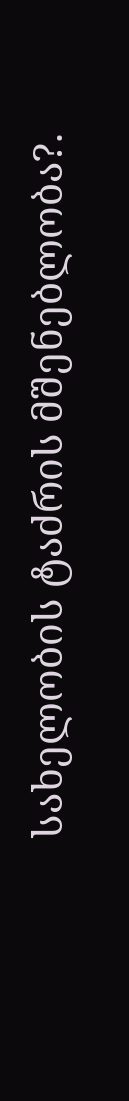სახელობის ტაძრის მშენებლობა?.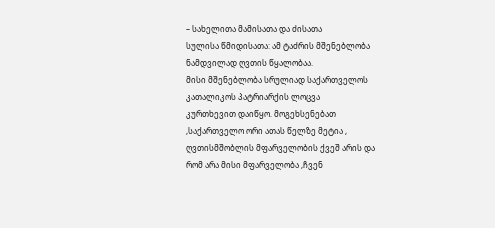– სახელითა მამისათა და ძისათა
სულისა წმიდისათა: ამ ტაძრის მშენებლობა ნამდვილად ღვთის წყალობაა.
მისი მშენებლობა სრულიად საქართველოს კათალიკოს პატრიარქის ლოცვა
კურთხევით დაიწყო. მოგეხსენებათ ,საქართველო ორი ათას წელზე მეტია ,
ღვთისმშობლის მფარველობის ქვეშ არის და რომ არა მისი მფარველობა ,ჩვენ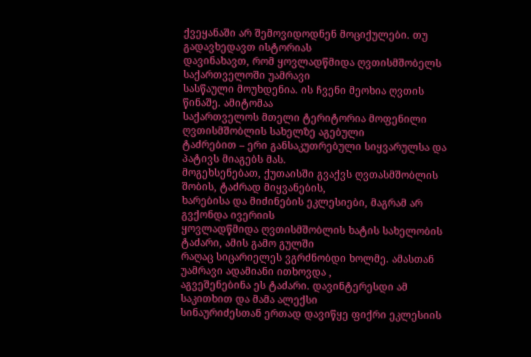ქვეყანაში არ შემოვიდოდნენ მოციქულები. თუ გადავხედავთ ისტორიას
დავინახავთ, რომ ყოვლადწმიდა ღვთისმშობელს საქართველოში უამრავი
სასწაული მოუხდენია. ის ჩვენი მეოხია ღვთის წინაშე. ამიტომაა
საქართველოს მთელი ტერიტორია მოფენილი ღვთისმშობლის სახელზე აგებული
ტაძრებით – ერი განსაკუთრებული სიყვარულსა და პატივს მიაგებს მას.
მოგეხსენებათ, ქუთაისში გვაქვს ღვთასმშობლის შობის, ტაძრად მიყვანების,
ხარებისა და მიძინების ეკლესიები, მაგრამ არ გვქონდა ივერიის
ყოვლადწმიდა ღვთისმშობლის ხატის სახელობის ტაძარი, ამის გამო გულში
რაღაც სიცარიელეს ვგრძნობდი ხოლმე. ამასთან უამრავი ადამიანი ითხოვდა ,
აგვეშენებინა ეს ტაძარი. დავინტერესდი ამ საკითხით და მამა ალექსი
სინაურიძესთან ერთად დავიწყე ფიქრი ეკლესიის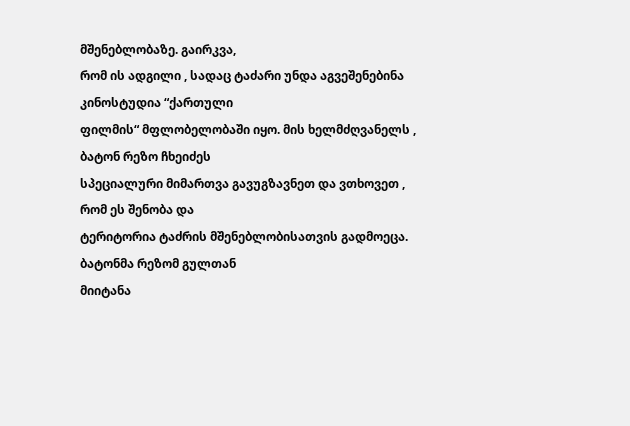მშენებლობაზე. გაირკვა,
რომ ის ადგილი , სადაც ტაძარი უნდა აგვეშენებინა კინოსტუდია “ქართული
ფილმის“ მფლობელობაში იყო. მის ხელმძღვანელს , ბატონ რეზო ჩხეიძეს
სპეციალური მიმართვა გავუგზავნეთ და ვთხოვეთ , რომ ეს შენობა და
ტერიტორია ტაძრის მშენებლობისათვის გადმოეცა. ბატონმა რეზომ გულთან
მიიტანა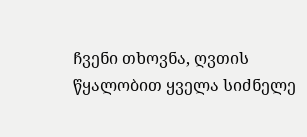ჩვენი თხოვნა, ღვთის წყალობით ყველა სიძნელე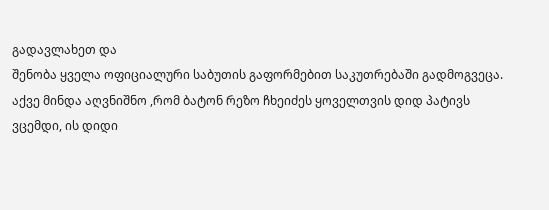გადავლახეთ და
შენობა ყველა ოფიციალური საბუთის გაფორმებით საკუთრებაში გადმოგვეცა.
აქვე მინდა აღვნიშნო ,რომ ბატონ რეზო ჩხეიძეს ყოველთვის დიდ პატივს
ვცემდი, ის დიდი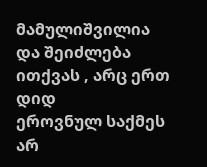მამულიშვილია და შეიძლება ითქვას , არც ერთ დიდ
ეროვნულ საქმეს არ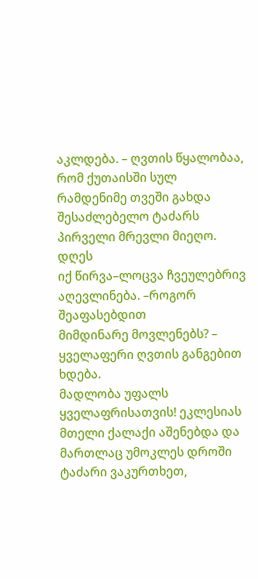აკლდება. – ღვთის წყალობაა, რომ ქუთაისში სულ
რამდენიმე თვეში გახდა შესაძლებელო ტაძარს პირველი მრევლი მიეღო. დღეს
იქ წირვა–ლოცვა ჩვეულებრივ აღევლინება. –როგორ შეაფასებდით
მიმდინარე მოვლენებს? – ყველაფერი ღვთის განგებით ხდება.
მადლობა უფალს ყველაფრისათვის! ეკლესიას მთელი ქალაქი აშენებდა და
მართლაც უმოკლეს დროში ტაძარი ვაკურთხეთ,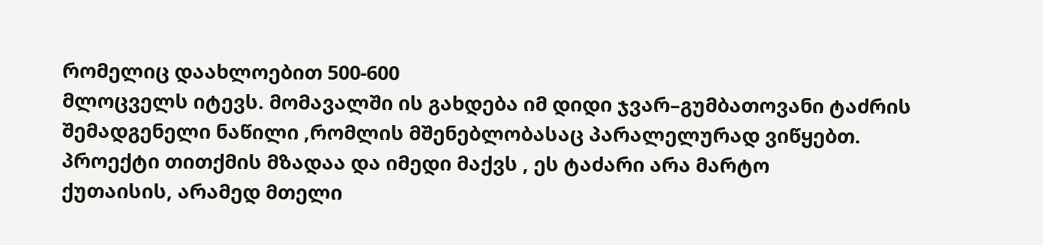რომელიც დაახლოებით 500-600
მლოცველს იტევს. მომავალში ის გახდება იმ დიდი ჯვარ–გუმბათოვანი ტაძრის
შემადგენელი ნაწილი ,რომლის მშენებლობასაც პარალელურად ვიწყებთ.
პროექტი თითქმის მზადაა და იმედი მაქვს , ეს ტაძარი არა მარტო
ქუთაისის, არამედ მთელი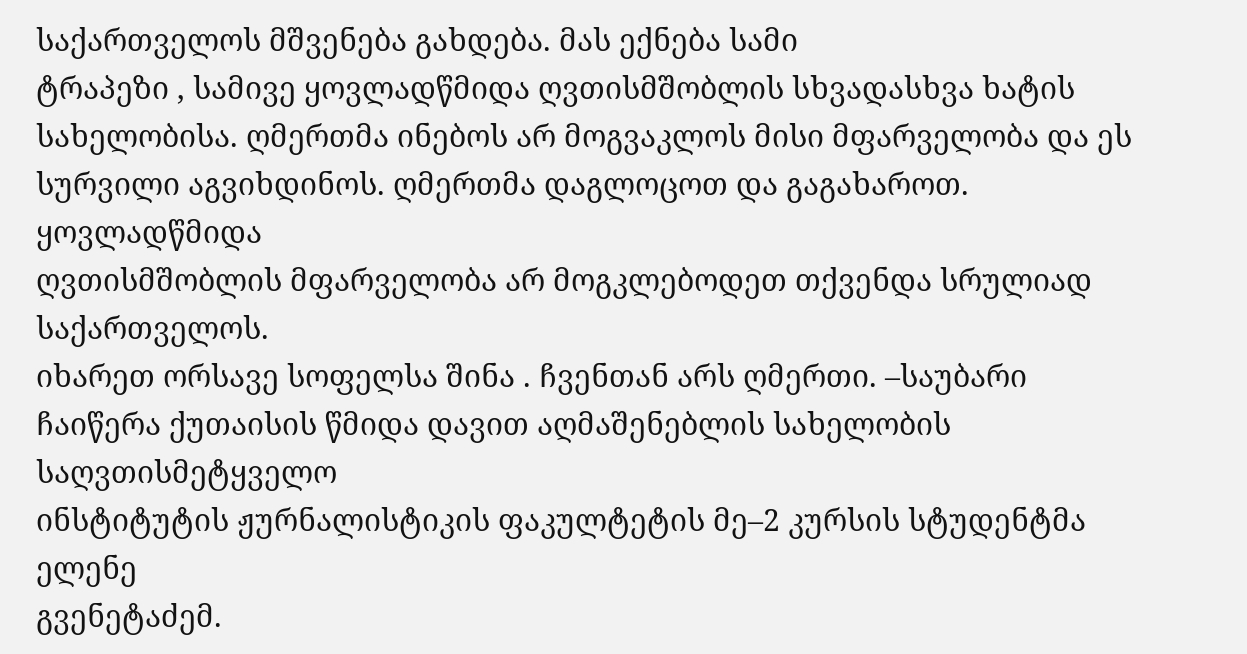საქართველოს მშვენება გახდება. მას ექნება სამი
ტრაპეზი , სამივე ყოვლადწმიდა ღვთისმშობლის სხვადასხვა ხატის
სახელობისა. ღმერთმა ინებოს არ მოგვაკლოს მისი მფარველობა და ეს
სურვილი აგვიხდინოს. ღმერთმა დაგლოცოთ და გაგახაროთ. ყოვლადწმიდა
ღვთისმშობლის მფარველობა არ მოგკლებოდეთ თქვენდა სრულიად საქართველოს.
იხარეთ ორსავე სოფელსა შინა . ჩვენთან არს ღმერთი. –საუბარი
ჩაიწერა ქუთაისის წმიდა დავით აღმაშენებლის სახელობის საღვთისმეტყველო
ინსტიტუტის ჟურნალისტიკის ფაკულტეტის მე–2 კურსის სტუდენტმა ელენე
გვენეტაძემ.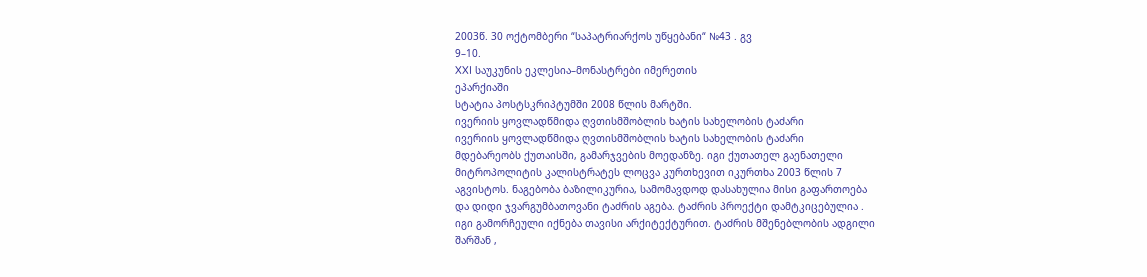2003წ. 30 ოქტომბერი “საპატრიარქოს უწყებანი“ №43 . გვ
9–10.
XXI საუკუნის ეკლესია–მონასტრები იმერეთის
ეპარქიაში
სტატია პოსტსკრიპტუმში 2008 წლის მარტში.
ივერიის ყოვლადწმიდა ღვთისმშობლის ხატის სახელობის ტაძარი
ივერიის ყოვლადწმიდა ღვთისმშობლის ხატის სახელობის ტაძარი
მდებარეობს ქუთაისში, გამარჯვების მოედანზე. იგი ქუთათელ გაენათელი
მიტროპოლიტის კალისტრატეს ლოცვა კურთხევით იკურთხა 2003 წლის 7
აგვისტოს. ნაგებობა ბაზილიკურია, სამომავდოდ დასახულია მისი გაფართოება
და დიდი ჯვარგუმბათოვანი ტაძრის აგება. ტაძრის პროექტი დამტკიცებულია .
იგი გამორჩეული იქნება თავისი არქიტექტურით. ტაძრის მშენებლობის ადგილი
შარშან ,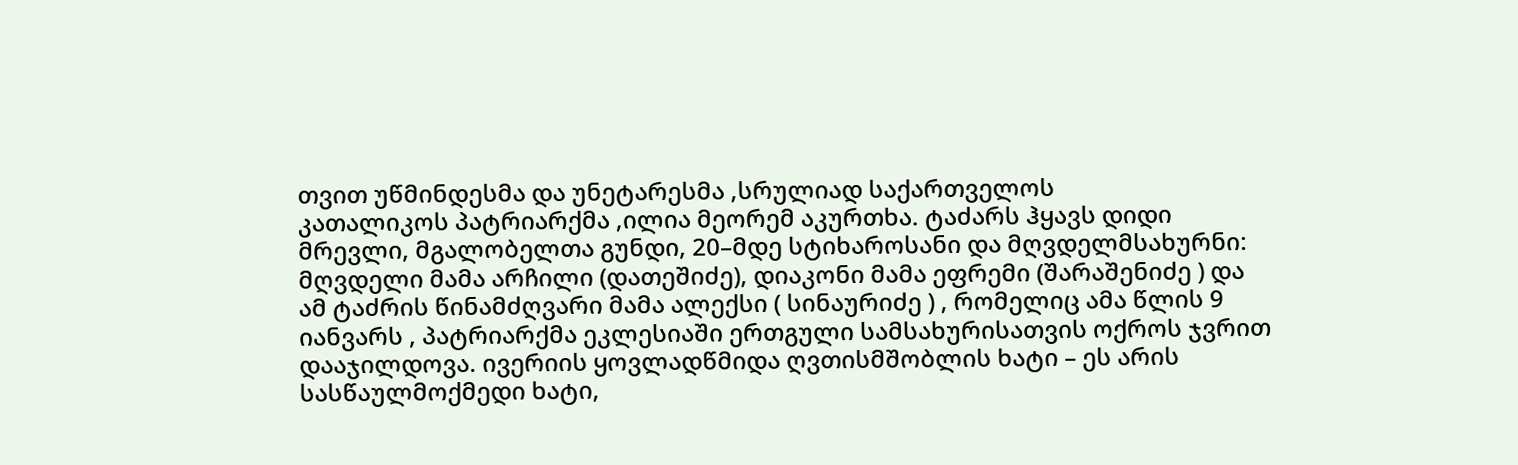თვით უწმინდესმა და უნეტარესმა ,სრულიად საქართველოს
კათალიკოს პატრიარქმა ,ილია მეორემ აკურთხა. ტაძარს ჰყავს დიდი
მრევლი, მგალობელთა გუნდი, 20–მდე სტიხაროსანი და მღვდელმსახურნი:
მღვდელი მამა არჩილი (დათეშიძე), დიაკონი მამა ეფრემი (შარაშენიძე ) და
ამ ტაძრის წინამძღვარი მამა ალექსი ( სინაურიძე ) , რომელიც ამა წლის 9
იანვარს , პატრიარქმა ეკლესიაში ერთგული სამსახურისათვის ოქროს ჯვრით
დააჯილდოვა. ივერიის ყოვლადწმიდა ღვთისმშობლის ხატი – ეს არის
სასწაულმოქმედი ხატი,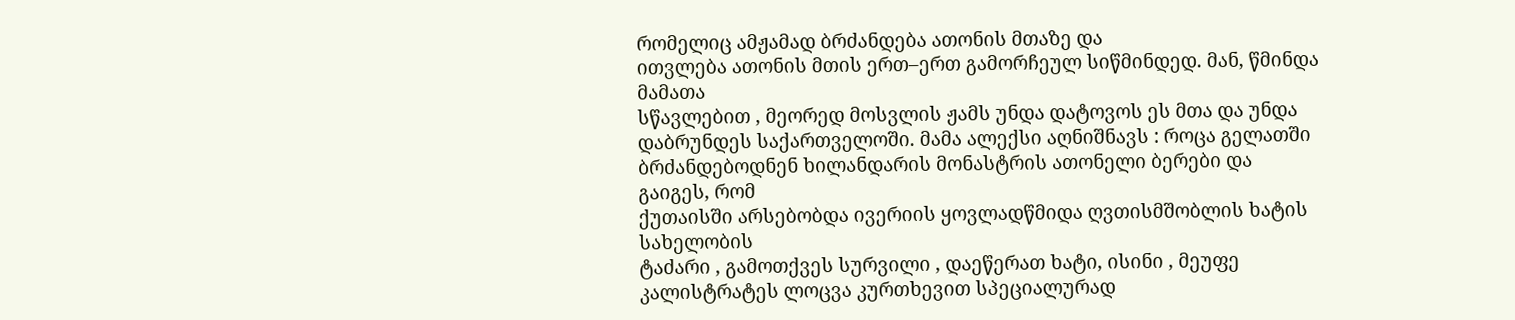რომელიც ამჟამად ბრძანდება ათონის მთაზე და
ითვლება ათონის მთის ერთ–ერთ გამორჩეულ სიწმინდედ. მან, წმინდა მამათა
სწავლებით , მეორედ მოსვლის ჟამს უნდა დატოვოს ეს მთა და უნდა
დაბრუნდეს საქართველოში. მამა ალექსი აღნიშნავს : როცა გელათში
ბრძანდებოდნენ ხილანდარის მონასტრის ათონელი ბერები და გაიგეს, რომ
ქუთაისში არსებობდა ივერიის ყოვლადწმიდა ღვთისმშობლის ხატის სახელობის
ტაძარი , გამოთქვეს სურვილი , დაეწერათ ხატი, ისინი , მეუფე
კალისტრატეს ლოცვა კურთხევით სპეციალურად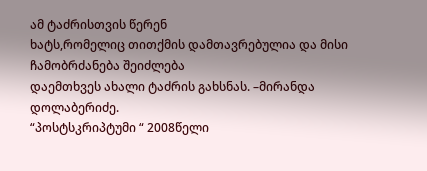ამ ტაძრისთვის წერენ
ხატს,რომელიც თითქმის დამთავრებულია და მისი ჩამობრძანება შეიძლება
დაემთხვეს ახალი ტაძრის გახსნას. –მირანდა დოლაბერიძე.
“პოსტსკრიპტუმი “ 2008წელი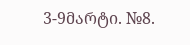3-9მარტი. №8.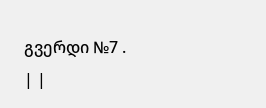გვერდი №7 .
| |